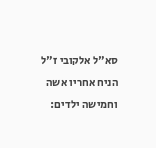סא"ל אלקובי ז"ל הניח אחריו אשה וחמישה ילדים: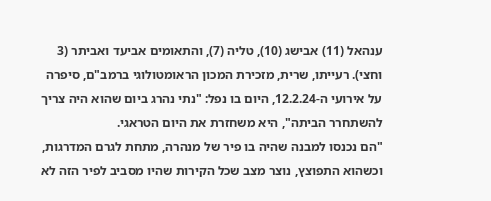ענהאל (11) אבישג (10), טליה (7), והתאומים אביעד ואביתר (3 וחצי). רעייתו, שרית, מזכירת המכון הראומטולוגי ברמב"ם, סיפרה על אירועי ה-12.2.24, היום בו נפל: "נתי נהרג ביום שהוא היה צריך להשתחרר הביתה", היא משחזרת את היום הטראגי.
"הם נכנסו למבנה שהיה בו פיר של מנהרה, מתחת לגרם המדרגות, וכשהוא התפוצץ, נוצר מצב שכל הקירות שהיו מסביב לפיר הזה לא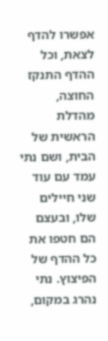אפשרו להדף לצאת, וכל ההדף התנקז החוצה, מהדלת הראשית של הבית, ושם נתי עמד עם עוד שני חיילים שלו, ובעצם הם חטפו את כל ההדף של הפיצוץ. נתי נהרג במקום,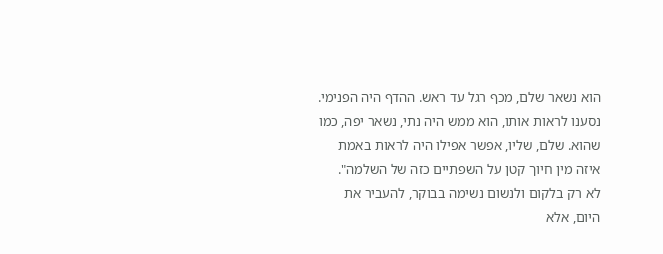הוא נשאר שלם, מכף רגל עד ראש. ההדף היה הפנימי. נסענו לראות אותו, הוא ממש היה נתי, נשאר יפה, כמו שהוא. שלם, שליו, אפשר אפילו היה לראות באמת איזה מין חיוך קטן על השפתיים כזה של השלמה".
לא רק בלקום ולנשום נשימה בבוקר, להעביר את היום, אלא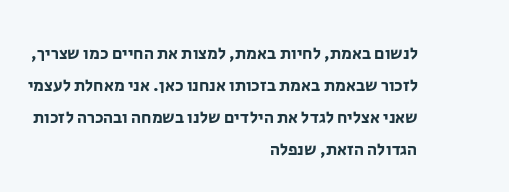לנשום באמת, לחיות באמת, למצות את החיים כמו שצריך, לזכור שבאמת באמת בזכותו אנחנו כאן. אני מאחלת לעצמי שאני אצליח לגדל את הילדים שלנו בשמחה ובהכרה לזכות הגדולה הזאת, שנפלה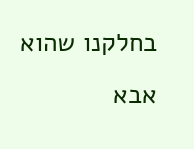בחלקנו שהוא אבא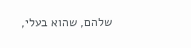שלהם, שהוא בעלי,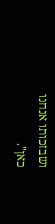ושבזכותו אנחנו כאן".